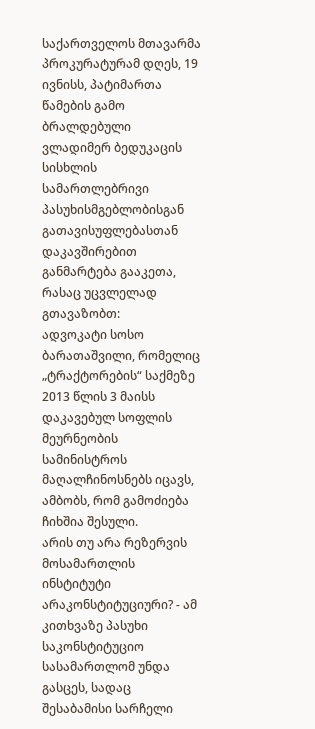საქართველოს მთავარმა პროკურატურამ დღეს, 19 ივნისს, პატიმართა წამების გამო ბრალდებული ვლადიმერ ბედუკაცის სისხლის სამართლებრივი პასუხისმგებლობისგან გათავისუფლებასთან დაკავშირებით განმარტება გააკეთა, რასაც უცვლელად გთავაზობთ:
ადვოკატი სოსო ბარათაშვილი, რომელიც „ტრაქტორების“ საქმეზე 2013 წლის 3 მაისს დაკავებულ სოფლის მეურნეობის სამინისტროს მაღალჩინოსნებს იცავს, ამბობს, რომ გამოძიება ჩიხშია შესული.
არის თუ არა რეზერვის მოსამართლის ინსტიტუტი არაკონსტიტუციური? - ამ კითხვაზე პასუხი საკონსტიტუციო სასამართლომ უნდა გასცეს, სადაც შესაბამისი სარჩელი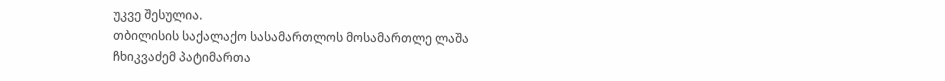უკვე შესულია.
თბილისის საქალაქო სასამართლოს მოსამართლე ლაშა ჩხიკვაძემ პატიმართა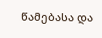წამებასა და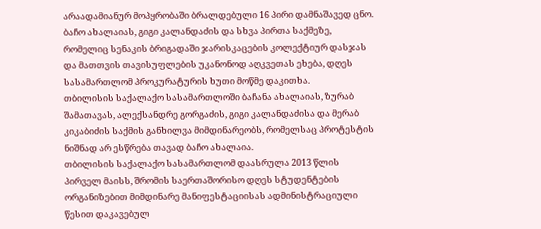არაადამიანურ მოპყრობაში ბრალდებული 16 პირი დამნაშავედ ცნო.
ბაჩო ახალაიას, გიგი კალანდაძის და სხვა პირთა საქმეზე, რომელიც სენაკის ბრიგადაში ჯარისკაცების კოლექტიურ დასჯას და მათთვის თავისუფლების უკანონოდ აღკვეთას ეხება, დღეს სასამართლომ პროკურატურის ხუთი მოწმე დაკითხა.
თბილისის საქალაქო სასამართლოში ბაჩანა ახალაიას, ზურაბ შამათავას, ალექსანდრე გორგაძის, გიგი კალანდაძისა და მერაბ კიკაბიძის საქმის განხილვა მიმდინარეობს, რომელსაც პროტესტის ნიშნად არ ესწრება თავად ბაჩო ახალაია.
თბილისის საქალაქო სასამართლომ დაასრულა 2013 წლის პირველ მაისს, შრომის საერთაშორისო დღეს სტუდენტების ორგანიზებით მიმდინარე მანიფესტაციისას ადმინისტრაციული წესით დაკავებულ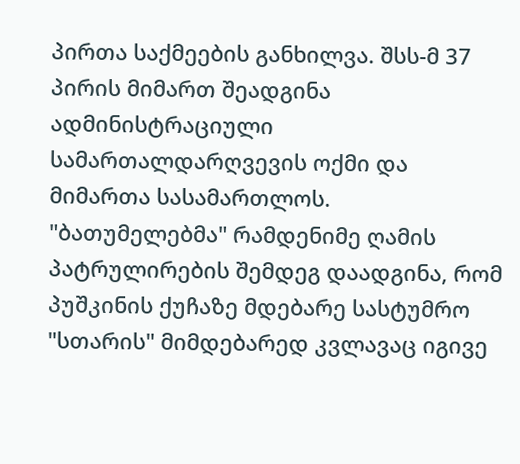პირთა საქმეების განხილვა. შსს-მ 37 პირის მიმართ შეადგინა ადმინისტრაციული სამართალდარღვევის ოქმი და მიმართა სასამართლოს.
"ბათუმელებმა" რამდენიმე ღამის პატრულირების შემდეგ დაადგინა, რომ პუშკინის ქუჩაზე მდებარე სასტუმრო "სთარის" მიმდებარედ კვლავაც იგივე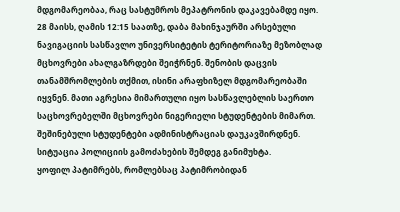მდგომარეობაა, რაც სასტუმროს მეპატრონის დაკავებამდე იყო.
28 მაისს, ღამის 12:15 საათზე, დაბა მახინჯაურში არსებული ნავიგაციის სასწავლო უნივერსიტეტის ტერიტორიაზე მეზობლად მცხოვრები ახალგაზრდები შეიჭრნენ. შენობის დაცვის თანამშრომლების თქმით, ისინი არაფხიზელ მდგომარეობაში იყვნენ. მათი აგრესია მიმართული იყო სასწავლებლის საერთო საცხოვრებელში მცხოვრები ნიგერიელი სტუდენტების მიმართ. შეშინებული სტუდენტები ადმინისტრაციას დაუკავშირდნენ. სიტუაცია პოლიციის გამოძახების შემდეგ განიმუხტა.
ყოფილ პატიმრებს, რომლებსაც პატიმრობიდან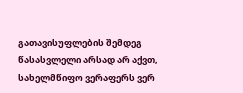გათავისუფლების შემდეგ წასასვლელი არსად არ აქვთ, სახელმწიფო ვერაფერს ვერ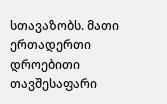სთავაზობს. მათი ერთადერთი დროებითი თავშესაფარი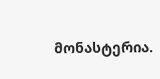მონასტერია.